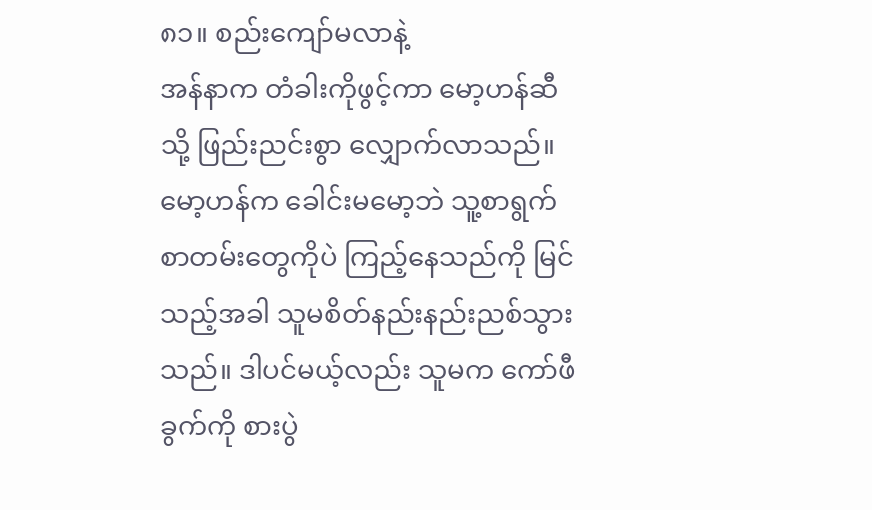၈၁။ စည်းကျော်မလာနဲ့
အန်နာက တံခါးကိုဖွင့်ကာ မော့ဟန်ဆီသို့ ဖြည်းညင်းစွာ လျှောက်လာသည်။ မော့ဟန်က ခေါင်းမမော့ဘဲ သူ့စာရွက်စာတမ်းတွေကိုပဲ ကြည့်နေသည်ကို မြင်သည့်အခါ သူမစိတ်နည်းနည်းညစ်သွားသည်။ ဒါပင်မယ့်လည်း သူမက ကော်ဖီခွက်ကို စားပွဲ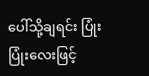ပေါ်သို့ချရင်း ပြုံးပြုံးလေးဖြင့်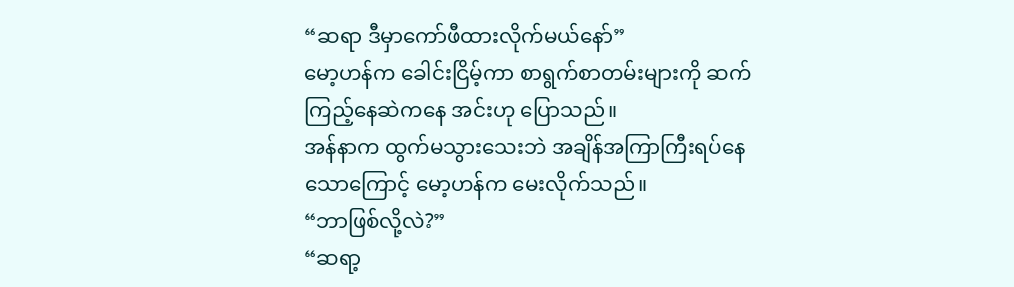“ဆရာ ဒီမှာကော်ဖီထားလိုက်မယ်နော်”
မော့ဟန်က ခေါင်းငြိမ့်ကာ စာရွက်စာတမ်းများကို ဆက်ကြည့်နေဆဲကနေ အင်းဟု ပြောသည်။
အန်နာက ထွက်မသွားသေးဘဲ အချိန်အကြာကြီးရပ်နေသောကြောင့် မော့ဟန်က မေးလိုက်သည်။
“ဘာဖြစ်လို့လဲ?”
“ဆရာ့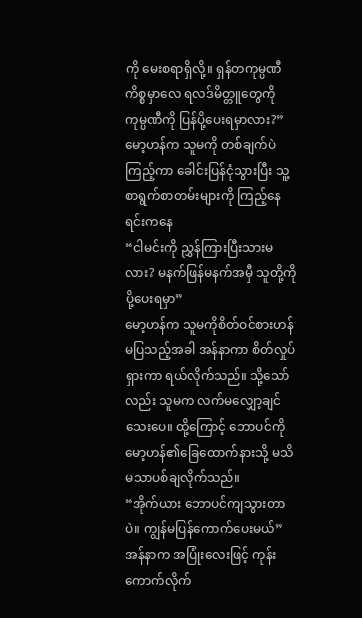ကို မေးစရာရှိလို့။ ရှန်တကုမ္ပဏီကိစ္စမှာလေ ရလဒ်မိတ္တူတွေကို ကုမ္ပဏီကို ပြန်ပို့ပေးရမှာလား?”
မော့ဟန်က သူမကို တစ်ချက်ပဲကြည့်ကာ ခေါင်းပြန်ငုံသွားပြီး သူ့စာရွက်စာတမ်းများကို ကြည့်နေရင်းကနေ
“ငါမင်းကို ညွှန်ကြားပြီးသားမလား? မနက်ဖြန်မနက်အမှီ သူတို့ကို ပို့ပေးရမှာ”
မော့ဟန်က သူမကိုစိတ်ဝင်စားဟန် မပြသည့်အခါ အန်နာကာ စိတ်လှုပ်ရှားကာ ရယ်လိုက်သည်။ သို့သော်လည်း သူမက လက်မလျှော့ချင်သေးပေ။ ထို့ကြောင့် ဘောပင်ကို မော့ဟန်၏ခြေထောက်နားသို့ မသိမသာပစ်ချလိုက်သည်။
“အိုက်ယား ဘောပင်ကျသွားတာပဲ။ ကျွန်မပြန်ကောက်ပေးမယ်”
အန်နာက အပြုံးလေးဖြင့် ကုန်းကောက်လိုက်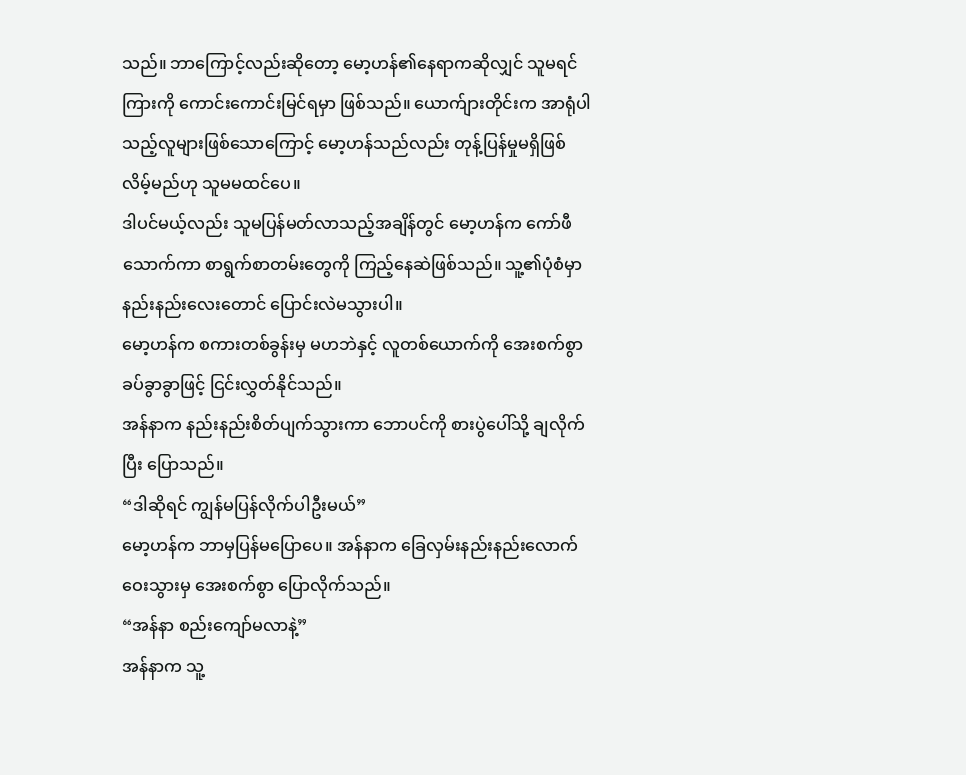သည်။ ဘာကြောင့်လည်းဆိုတော့ မော့ဟန်၏နေရာကဆိုလျှင် သူမရင်ကြားကို ကောင်းကောင်းမြင်ရမှာ ဖြစ်သည်။ ယောက်ျားတိုင်းက အာရုံပါသည့်လူများဖြစ်သောကြောင့် မော့ဟန်သည်လည်း တုန့်ပြန်မှုမရှိဖြစ်လိမ့်မည်ဟု သူမမထင်ပေ။
ဒါပင်မယ့်လည်း သူမပြန်မတ်လာသည့်အချိန်တွင် မော့ဟန်က ကော်ဖီသောက်ကာ စာရွက်စာတမ်းတွေကို ကြည့်နေဆဲဖြစ်သည်။ သူ့၏ပုံစံမှာ နည်းနည်းလေးတောင် ပြောင်းလဲမသွားပါ။
မော့ဟန်က စကားတစ်ခွန်းမှ မဟဘဲနှင့် လူတစ်ယောက်ကို အေးစက်စွာ ခပ်ခွာခွာဖြင့် ငြင်းလွှတ်နိုင်သည်။
အန်နာက နည်းနည်းစိတ်ပျက်သွားကာ ဘောပင်ကို စားပွဲပေါ်သို့ ချလိုက်ပြီး ပြောသည်။
“ဒါဆိုရင် ကျွန်မပြန်လိုက်ပါဦးမယ်”
မော့ဟန်က ဘာမှပြန်မပြောပေ။ အန်နာက ခြေလှမ်းနည်းနည်းလောက် ဝေးသွားမှ အေးစက်စွာ ပြောလိုက်သည်။
“အန်နာ စည်းကျော်မလာနဲ့”
အန်နာက သူ့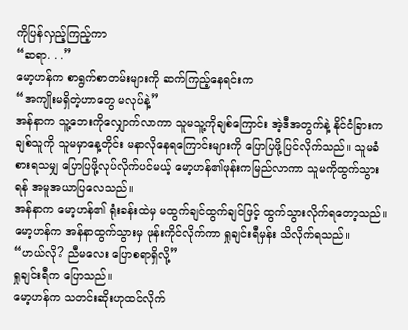ကိုပြန်လှည့်ကြည့်ကာ
“ဆရာ. . .”
မော့ဟန်က စာရွက်စာတမ်းများကို ဆက်ကြည့်နေရင်းက
“အကျိုးမရှိတဲ့ဟာတွေ မလုပ်နဲ့”
အန်နာက သူ့ဘေးကိုလျှောက်လာကာ သူမသူ့ကိုချစ်ကြောင်း အဲ့ဒီအတွက်နဲ့ နိုင်ငံခြားက ချစ်သူကို သူမမှာနေ့တိုင်း မနာလိုနေရကြောင်းများကို ပြောပြဖို့ပြင်လိုက်သည်။ သူမခံစားရသမျှ ပြောပြဖို့လုပ်လိုက်ပင်မယ့် မော့ဟန်၏ဖုန်းကမြည်လာကာ သူမကိုထွက်သွားရန် အမူအယာပြလေသည်။
အန်နာက မော့ဟန်၏ ရုံးခန်းထဲမှ မထွက်ချင်ထွက်ချင်ဖြင့် ထွက်သွားလိုက်ရတော့သည်။
မော့ဟန်က အန်နာထွက်သွားမှ ဖုန်းကိုင်လိုက်ကာ ရှုချင်းရီမှန်း သိလိုက်ရသည်။
“ဟယ်လို? ညီမလေး ပြောစရာရှိလို့”
ရှုချင်းရီက ပြောသည်။
မော့ဟန်က သတင်းဆိုးဟုထင်လိုက်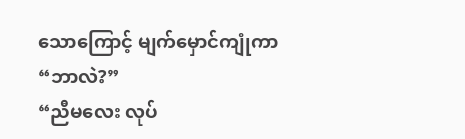သောကြောင့် မျက်မှောင်ကျုံကာ
“ဘာလဲ?”
“ညီမလေး လုပ်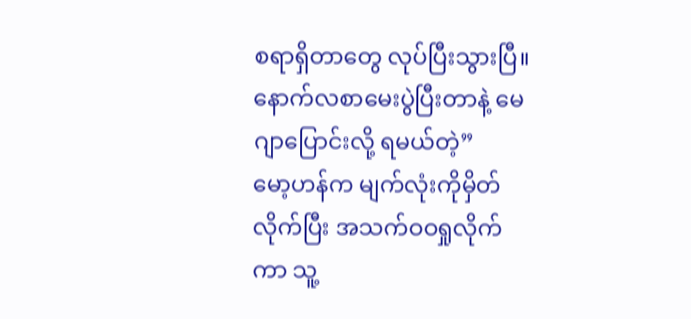စရာရှိတာတွေ လုပ်ပြီးသွားပြီ။ နောက်လစာမေးပွဲပြီးတာနဲ့ မေဂျာပြောင်းလို့ ရမယ်တဲ့”
မော့ဟန်က မျက်လုံးကိုမှိတ်လိုက်ပြီး အသက်ဝဝရှုလိုက်ကာ သူ့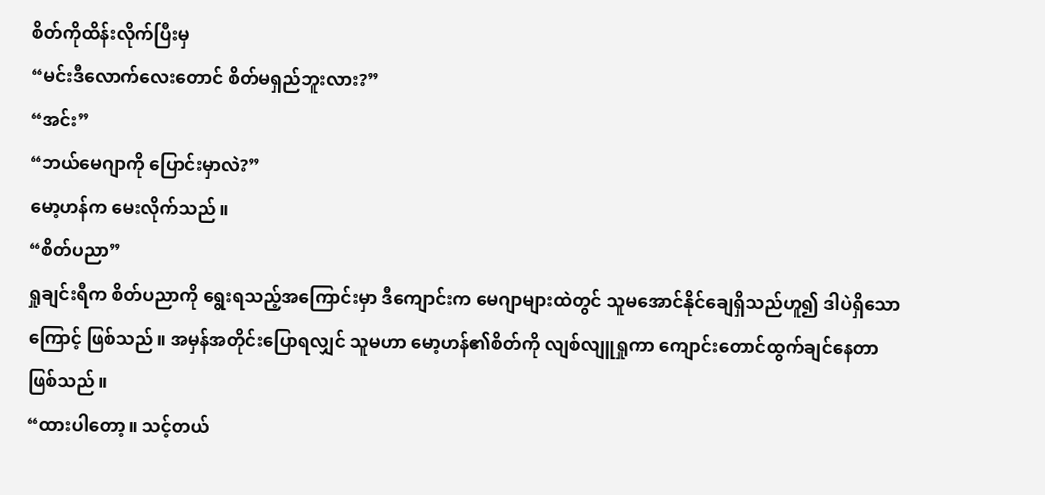စိတ်ကိုထိန်းလိုက်ပြီးမှ
“မင်းဒီလောက်လေးတောင် စိတ်မရှည်ဘူးလား?”
“အင်း”
“ဘယ်မေဂျာကို ပြောင်းမှာလဲ?”
မော့ဟန်က မေးလိုက်သည်။
“စိတ်ပညာ”
ရှုချင်းရီက စိတ်ပညာကို ရွေးရသည့်အကြောင်းမှာ ဒီကျောင်းက မေဂျာများထဲတွင် သူမအောင်နိုင်ချေရှိသည်ဟူ၍ ဒါပဲရှိသောကြောင့် ဖြစ်သည်။ အမှန်အတိုင်းပြောရလျှင် သူမဟာ မော့ဟန်၏စိတ်ကို လျစ်လျူရှုကာ ကျောင်းတောင်ထွက်ချင်နေတာ ဖြစ်သည်။
“ထားပါတော့။ သင့်တယ်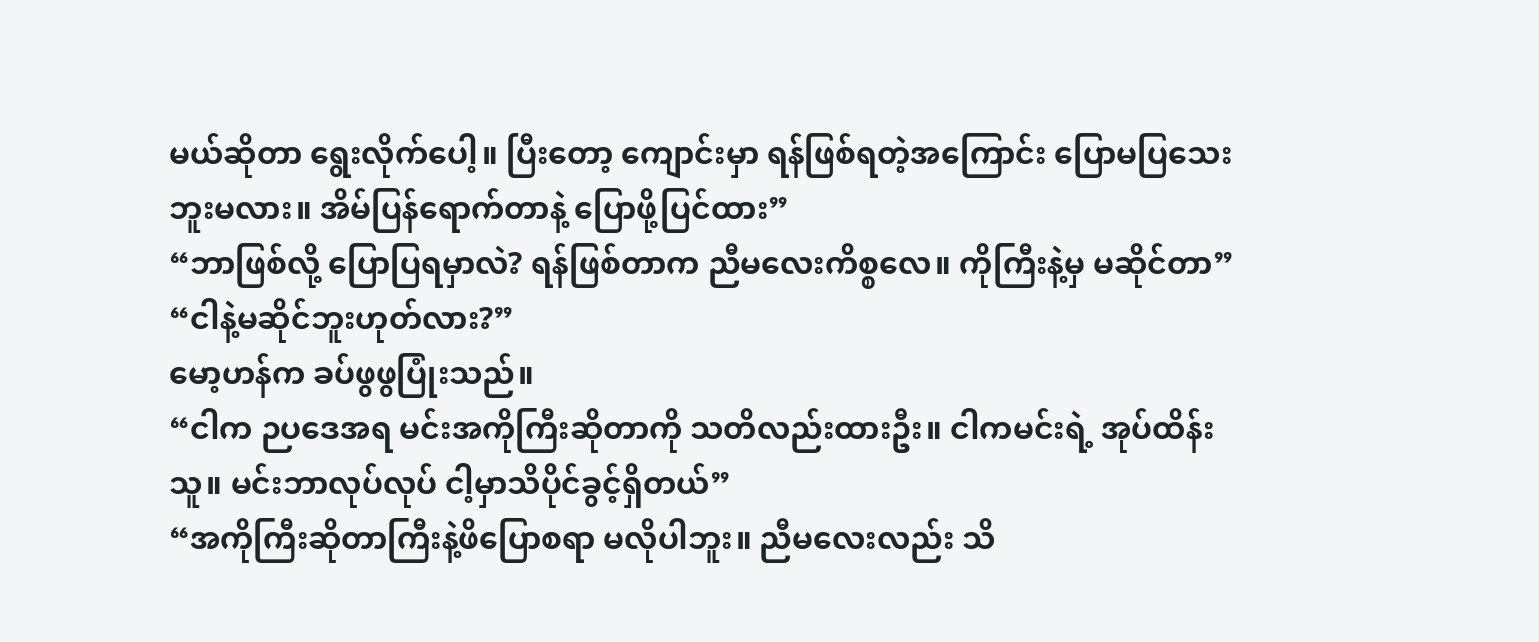မယ်ဆိုတာ ရွေးလိုက်ပေါ့။ ပြီးတော့ ကျောင်းမှာ ရန်ဖြစ်ရတဲ့အကြောင်း ပြောမပြသေးဘူးမလား။ အိမ်ပြန်ရောက်တာနဲ့ ပြောဖို့ပြင်ထား”
“ဘာဖြစ်လို့ ပြောပြရမှာလဲ? ရန်ဖြစ်တာက ညီမလေးကိစ္စလေ။ ကိုကြီးနဲ့မှ မဆိုင်တာ”
“ငါနဲ့မဆိုင်ဘူးဟုတ်လား?”
မော့ဟန်က ခပ်ဖွဖွပြုံးသည်။
“ငါက ဉပဒေအရ မင်းအကိုကြီးဆိုတာကို သတိလည်းထားဦး။ ငါကမင်းရဲ့ အုပ်ထိန်းသူ။ မင်းဘာလုပ်လုပ် ငါ့မှာသိပိုင်ခွင့်ရှိတယ်”
“အကိုကြီးဆိုတာကြီးနဲ့ဖိပြောစရာ မလိုပါဘူး။ ညီမလေးလည်း သိ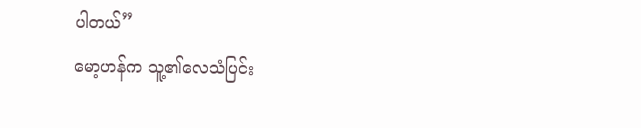ပါတယ်”
မော့ဟန်က သူ့၏လေသံပြင်း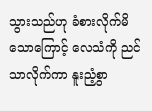သွားသည်ဟု ခံစားလိုက်မိသောကြောင့် လေသံကို ညင်သာလိုက်ကာ နူးညံ့စွာ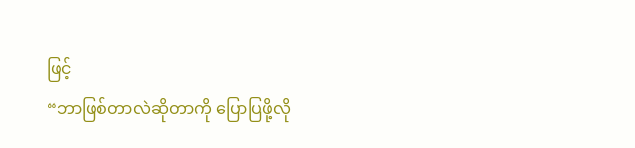ဖြင့်
“ဘာဖြစ်တာလဲဆိုတာကို ပြောပြဖို့လို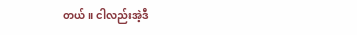တယ်။ ငါလည်းအဲ့ဒီ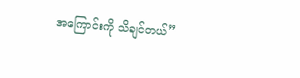အကြောင်းကို သိချင်တယ်”